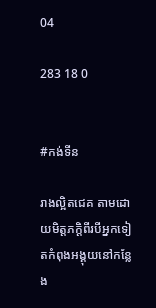04

283 18 0


#កង់ទីន

រាងល្អិតជេគ តាមដោយមិត្តភក្តិពីរបីអ្នកទៀតកំពុងអង្គុយនៅកន្លែង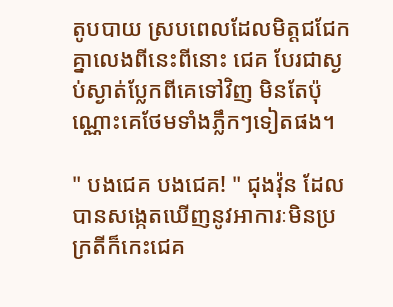តូបបាយ ស្របពេលដែលមិត្តជជែកគ្នាលេងពីនេះពីនោះ ជេគ បែរជាស្ងប់ស្ងាត់ប្លែកពីគេទៅវិញ មិនតែប៉ុណ្ណោះគេថែមទាំងភ្លឹកៗទៀតផង។

" បងជេគ បងជេគ! " ជុងវ៉ុន ដែលបានសង្កេតឃើញនូវអាការៈមិនប្រក្រតីក៏កេះជេគ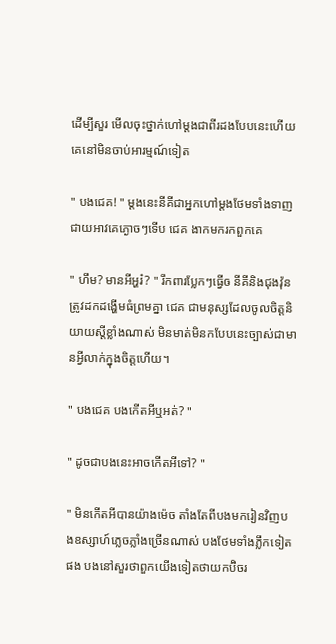ដើម្បីសួរ មើលចុះថ្នាក់ហៅម្តងជាពីរដងបែបនេះហើយគេនៅមិនចាប់អារម្មណ៍ទៀត

" បងជេគ! " ម្តងនេះនីគីជាអ្នកហៅម្តងថែមទាំងទាញជាយអាវគេភ្ងោចៗទើប ជេគ ងាកមករកពួកគេ

" ហឹម? មានអីអ្ហរ៎? " រឹកពារប្លែកៗធ្វើឲ នីគីនិងជុងវ៉ុនត្រូវដកដង្ហើមធំព្រមគ្នា ជេគ ជាមនុស្សដែលចូលចិត្តនិយាយស្តីខ្លាំងណាស់ មិនមាត់មិនកបែបនេះច្បាស់ជាមានអ្វីលាក់ក្នុងចិត្តហើយ។

" បងជេគ បងកើតអីឬអត់? "

" ដូចជាបងនេះអាចកើតអីទៅ? "

" មិនកើតអីបានយ៉ាងម៉េច តាំងតែពីបងមករៀនវិញបងឧស្សាហ៍ភ្លេចភ្លាំងច្រើនណាស់ បងថែមទាំងភ្លឹកទៀតផង បងនៅសួរថាពួកយើងទៀតថាយកប៊ិចរ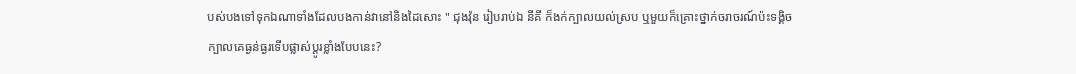បស់បងទៅទុកឯណាទាំងដែលបងកាន់វានៅនិងដៃសោះ " ជុងវ៉ុន រៀបរាប់ឯ នីគី ក៏ងក់ក្បាលយល់ស្រប ឬមួយក៏គ្រោះថ្នាក់ចរាចរណ៍ប៉ះទង្គិចក្បាលគេធ្ងន់ធ្ងរទើបផ្លាស់ប្តូរខ្លាំងបែបនេះ?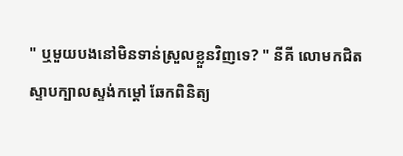" ឬមួយបងនៅមិនទាន់ស្រួលខ្លួនវិញទេ? " នីគី លោមកជិតស្ទាបក្បាលស្ទង់កម្តៅ ឆែកពិនិត្យ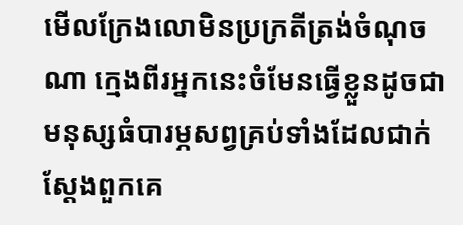មើលក្រែងលោមិនប្រក្រតីត្រង់ចំណុចណា ក្មេងពីរអ្នកនេះចំមែនធ្វើខ្លួនដូចជាមនុស្សធំបារម្ភសព្វគ្រប់ទាំងដែលជាក់ស្តែងពួកគេ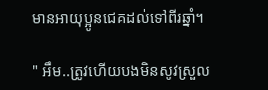មានអាយុប្អូនជេគដល់ទៅពីរឆ្នាំ។

" អឹម..ត្រូវហើយបងមិនសូវស្រួល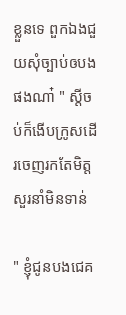ខ្លួនទេ ពួកឯងជួយសុំច្បាប់ឲបងផងណា៎ " ស្តីចប់ក៏ងើបក្រូសដើរចេញរកតែមិត្តសួរនាំមិនទាន់

" ខ្ញុំជូនបងជេគ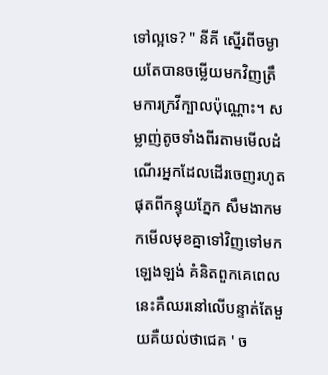ទៅល្អទេ? " នីគី ស្នើរពីចម្ងាយតែបានចម្លើយមកវិញត្រឹមការក្រវីក្បាលប៉ុណ្ណោះ។ សម្លាញ់តូចទាំងពីរតាមមើលដំណើរអ្នកដែលដើរចេញរហូតផុតពីកន្ទុយភ្នែក សឹមងាកមកមើលមុខគ្នាទៅវិញទៅមកឡេងឡង់ គំនិតពួកគេពេលនេះគឺឈរនៅលើបន្ទាត់តែមួយគឺយល់ថាជេគ ' ច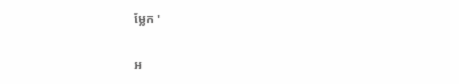ម្លែក '

អ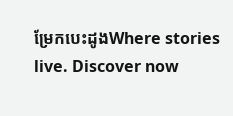ម្រែកបេះដូងWhere stories live. Discover now